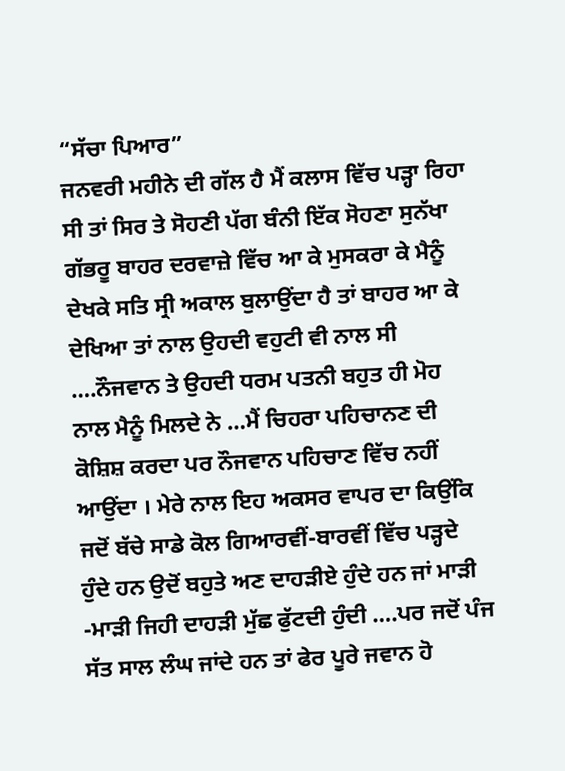“ਸੱਚਾ ਪਿਆਰ”
ਜਨਵਰੀ ਮਹੀਨੇ ਦੀ ਗੱਲ ਹੈ ਮੈਂ ਕਲਾਸ ਵਿੱਚ ਪੜ੍ਹਾ ਰਿਹਾ ਸੀ ਤਾਂ ਸਿਰ ਤੇ ਸੋਹਣੀ ਪੱਗ ਬੰਨੀ ਇੱਕ ਸੋਹਣਾ ਸੁਨੱਖਾ ਗੱਭਰੂ ਬਾਹਰ ਦਰਵਾਜ਼ੇ ਵਿੱਚ ਆ ਕੇ ਮੁਸਕਰਾ ਕੇ ਮੈਨੂੰ ਦੇਖਕੇ ਸਤਿ ਸ੍ਰੀ ਅਕਾਲ ਬੁਲਾਉਂਦਾ ਹੈ ਤਾਂ ਬਾਹਰ ਆ ਕੇ ਦੇਖਿਆ ਤਾਂ ਨਾਲ ਉਹਦੀ ਵਹੁਟੀ ਵੀ ਨਾਲ ਸੀ ….ਨੌਜਵਾਨ ਤੇ ਉਹਦੀ ਧਰਮ ਪਤਨੀ ਬਹੁਤ ਹੀ ਮੋਹ ਨਾਲ ਮੈਨੂੰ ਮਿਲਦੇ ਨੇ …ਮੈਂ ਚਿਹਰਾ ਪਹਿਚਾਨਣ ਦੀ ਕੋਸ਼ਿਸ਼ ਕਰਦਾ ਪਰ ਨੌਜਵਾਨ ਪਹਿਚਾਣ ਵਿੱਚ ਨਹੀਂ ਆਉਂਦਾ । ਮੇਰੇ ਨਾਲ ਇਹ ਅਕਸਰ ਵਾਪਰ ਦਾ ਕਿਉਂਕਿ ਜਦੋਂ ਬੱਚੇ ਸਾਡੇ ਕੋਲ ਗਿਆਰਵੀਂ-ਬਾਰਵੀਂ ਵਿੱਚ ਪੜ੍ਹਦੇ ਹੁੰਦੇ ਹਨ ਉਦੋਂ ਬਹੁਤੇ ਅਣ ਦਾਹੜੀਏ ਹੁੰਦੇ ਹਨ ਜਾਂ ਮਾੜੀ -ਮਾੜੀ ਜਿਹੀ ਦਾਹੜੀ ਮੁੱਛ ਫੁੱਟਦੀ ਹੁੰਦੀ ….ਪਰ ਜਦੋਂ ਪੰਜ ਸੱਤ ਸਾਲ ਲੰਘ ਜਾਂਦੇ ਹਨ ਤਾਂ ਫੇਰ ਪੂਰੇ ਜਵਾਨ ਹੋ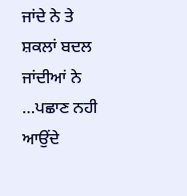ਜਾਂਦੇ ਨੇ ਤੇ ਸ਼ਕਲਾਂ ਬਦਲ ਜਾਂਦੀਆਂ ਨੇ …ਪਛਾਣ ਨਹੀ ਆਉਂਦੇ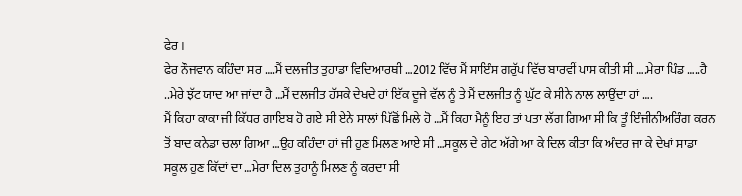ਫੇਰ ।
ਫੇਰ ਨੌਜਵਾਨ ਕਹਿੰਦਾ ਸਰ ….ਮੈਂ ਦਲਜੀਤ ਤੁਹਾਡਾ ਵਿਦਿਆਰਥੀ …2012 ਵਿੱਚ ਮੈਂ ਸਾਇੰਸ ਗਰੁੱਪ ਵਿੱਚ ਬਾਰਵੀਂ ਪਾਸ ਕੀਤੀ ਸੀ ….ਮੇਰਾ ਪਿੰਡ …..ਹੈ ..ਮੇਰੇ ਝੱਟ ਯਾਦ ਆ ਜਾਂਦਾ ਹੈ …ਮੈਂ ਦਲਜੀਤ ਹੱਸਕੇ ਦੇਖਦੇ ਹਾਂ ਇੱਕ ਦੂਜੇ ਵੱਲ ਨੂੰ ਤੇ ਮੈਂ ਦਲਜੀਤ ਨੂੰ ਘੁੱਟ ਕੇ ਸੀਨੇ ਨਾਲ ਲਾਉਂਦਾ ਹਾਂ ….
ਮੈਂ ਕਿਹਾ ਕਾਕਾ ਜੀ ਕਿੱਧਰ ਗਾਇਬ ਹੋ ਗਏ ਸੀ ਏਨੇ ਸਾਲਾਂ ਪਿੱਛੋਂ ਮਿਲੇ ਹੋ …ਮੈਂ ਕਿਹਾ ਮੈਨੂੰ ਇਹ ਤਾਂ ਪਤਾ ਲੱਗ ਗਿਆ ਸੀ ਕਿ ਤੂੰ ਇੰਜੀਨੀਅਰਿੰਗ ਕਰਨ ਤੋਂ ਬਾਦ ਕਨੇਡਾ ਚਲਾ ਗਿਆ …ਉਹ ਕਹਿੰਦਾ ਹਾਂ ਜੀ ਹੁਣ ਮਿਲਣ ਆਏ ਸੀ …ਸਕੂਲ ਦੇ ਗੇਟ ਅੱਗੇ ਆ ਕੇ ਦਿਲ ਕੀਤਾ ਕਿ ਅੰਦਰ ਜਾ ਕੇ ਦੇਖਾਂ ਸਾਡਾ ਸਕੂਲ ਹੁਣ ਕਿੱਦਾਂ ਦਾ …ਮੇਰਾ ਦਿਲ ਤੁਹਾਨੂੰ ਮਿਲਣ ਨੂੰ ਕਰਦਾ ਸੀ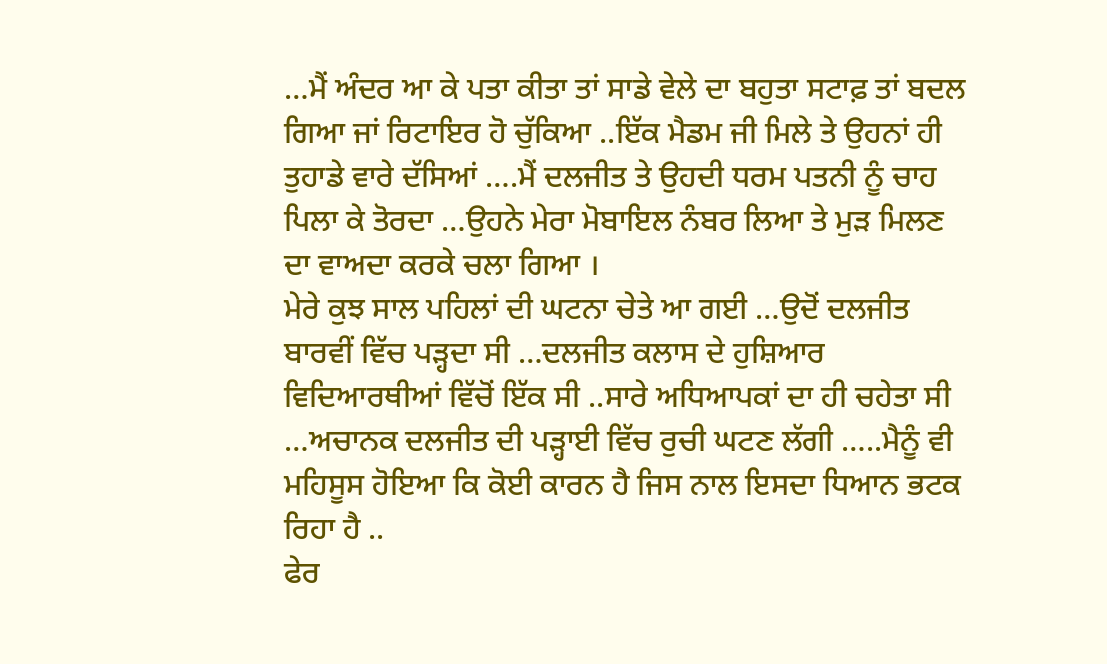…ਮੈਂ ਅੰਦਰ ਆ ਕੇ ਪਤਾ ਕੀਤਾ ਤਾਂ ਸਾਡੇ ਵੇਲੇ ਦਾ ਬਹੁਤਾ ਸਟਾਫ਼ ਤਾਂ ਬਦਲ ਗਿਆ ਜਾਂ ਰਿਟਾਇਰ ਹੋ ਚੁੱਕਿਆ ..ਇੱਕ ਮੈਡਮ ਜੀ ਮਿਲੇ ਤੇ ਉਹਨਾਂ ਹੀ ਤੁਹਾਡੇ ਵਾਰੇ ਦੱਸਿਆਂ ….ਮੈਂ ਦਲਜੀਤ ਤੇ ਉਹਦੀ ਧਰਮ ਪਤਨੀ ਨੂੰ ਚਾਹ ਪਿਲਾ ਕੇ ਤੋਰਦਾ …ਉਹਨੇ ਮੇਰਾ ਮੋਬਾਇਲ ਨੰਬਰ ਲਿਆ ਤੇ ਮੁੜ ਮਿਲਣ ਦਾ ਵਾਅਦਾ ਕਰਕੇ ਚਲਾ ਗਿਆ ।
ਮੇਰੇ ਕੁਝ ਸਾਲ ਪਹਿਲਾਂ ਦੀ ਘਟਨਾ ਚੇਤੇ ਆ ਗਈ …ਉਦੋਂ ਦਲਜੀਤ ਬਾਰਵੀਂ ਵਿੱਚ ਪੜ੍ਹਦਾ ਸੀ …ਦਲਜੀਤ ਕਲਾਸ ਦੇ ਹੁਸ਼ਿਆਰ ਵਿਦਿਆਰਥੀਆਂ ਵਿੱਚੋਂ ਇੱਕ ਸੀ ..ਸਾਰੇ ਅਧਿਆਪਕਾਂ ਦਾ ਹੀ ਚਹੇਤਾ ਸੀ …ਅਚਾਨਕ ਦਲਜੀਤ ਦੀ ਪੜ੍ਹਾਈ ਵਿੱਚ ਰੁਚੀ ਘਟਣ ਲੱਗੀ …..ਮੈਨੂੰ ਵੀ ਮਹਿਸੂਸ ਹੋਇਆ ਕਿ ਕੋਈ ਕਾਰਨ ਹੈ ਜਿਸ ਨਾਲ ਇਸਦਾ ਧਿਆਨ ਭਟਕ ਰਿਹਾ ਹੈ ..
ਫੇਰ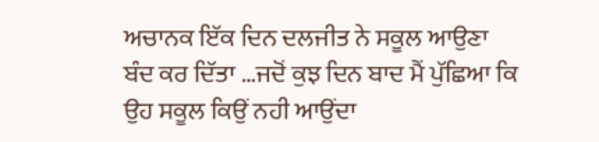ਅਚਾਨਕ ਇੱਕ ਦਿਨ ਦਲਜੀਤ ਨੇ ਸਕੂਲ ਆਉਣਾ ਬੰਦ ਕਰ ਦਿੱਤਾ …ਜਦੋਂ ਕੁਝ ਦਿਨ ਬਾਦ ਮੈਂ ਪੁੱਛਿਆ ਕਿ ਉਹ ਸਕੂਲ ਕਿਉਂ ਨਹੀ ਆਉਂਦਾ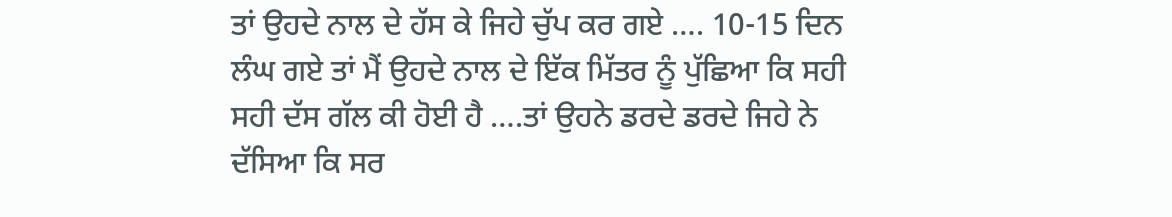ਤਾਂ ਉਹਦੇ ਨਾਲ ਦੇ ਹੱਸ ਕੇ ਜਿਹੇ ਚੁੱਪ ਕਰ ਗਏ …. 10-15 ਦਿਨ ਲੰਘ ਗਏ ਤਾਂ ਮੈਂ ਉਹਦੇ ਨਾਲ ਦੇ ਇੱਕ ਮਿੱਤਰ ਨੂੰ ਪੁੱਛਿਆ ਕਿ ਸਹੀ ਸਹੀ ਦੱਸ ਗੱਲ ਕੀ ਹੋਈ ਹੈ ….ਤਾਂ ਉਹਨੇ ਡਰਦੇ ਡਰਦੇ ਜਿਹੇ ਨੇ ਦੱਸਿਆ ਕਿ ਸਰ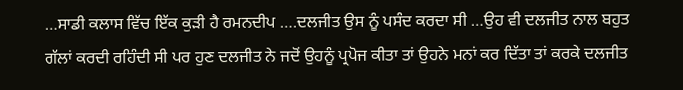…ਸਾਡੀ ਕਲਾਸ ਵਿੱਚ ਇੱਕ ਕੁੜੀ ਹੈ ਰਮਨਦੀਪ ….ਦਲਜੀਤ ਉਸ ਨੂੰ ਪਸੰਦ ਕਰਦਾ ਸੀ …ਉਹ ਵੀ ਦਲਜੀਤ ਨਾਲ ਬਹੁਤ ਗੱਲਾਂ ਕਰਦੀ ਰਹਿੰਦੀ ਸੀ ਪਰ ਹੁਣ ਦਲਜੀਤ ਨੇ ਜਦੋਂ ਉਹਨੂੰ ਪ੍ਰਪੋਜ ਕੀਤਾ ਤਾਂ ਉਹਨੇ ਮਨਾਂ ਕਰ ਦਿੱਤਾ ਤਾਂ ਕਰਕੇ ਦਲਜੀਤ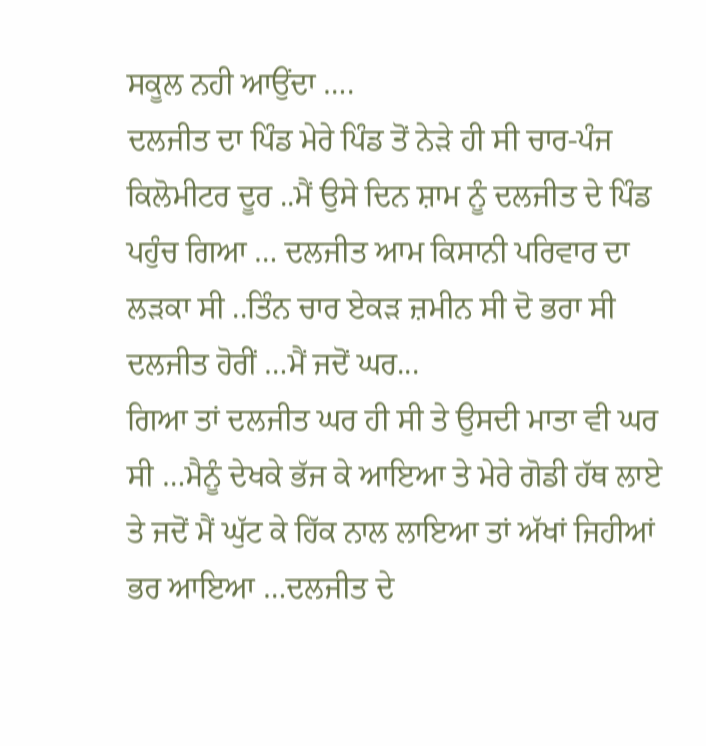ਸਕੂਲ ਨਹੀ ਆਉਂਦਾ ….
ਦਲਜੀਤ ਦਾ ਪਿੰਡ ਮੇਰੇ ਪਿੰਡ ਤੋਂ ਨੇੜੇ ਹੀ ਸੀ ਚਾਰ-ਪੰਜ ਕਿਲੋਮੀਟਰ ਦੂਰ ..ਮੈਂ ਉਸੇ ਦਿਨ ਸ਼ਾਮ ਨੂੰ ਦਲਜੀਤ ਦੇ ਪਿੰਡ ਪਹੁੰਚ ਗਿਆ … ਦਲਜੀਤ ਆਮ ਕਿਸਾਨੀ ਪਰਿਵਾਰ ਦਾ ਲੜਕਾ ਸੀ ..ਤਿੰਨ ਚਾਰ ਏਕੜ ਜ਼ਮੀਨ ਸੀ ਦੋ ਭਰਾ ਸੀ ਦਲਜੀਤ ਹੋਰੀਂ …ਮੈਂ ਜਦੋਂ ਘਰ...
ਗਿਆ ਤਾਂ ਦਲਜੀਤ ਘਰ ਹੀ ਸੀ ਤੇ ਉਸਦੀ ਮਾਤਾ ਵੀ ਘਰ ਸੀ …ਮੈਨੂੰ ਦੇਖਕੇ ਭੱਜ ਕੇ ਆਇਆ ਤੇ ਮੇਰੇ ਗੋਡੀ ਹੱਥ ਲਾਏ ਤੇ ਜਦੋਂ ਮੈਂ ਘੁੱਟ ਕੇ ਹਿੱਕ ਨਾਲ ਲਾਇਆ ਤਾਂ ਅੱਖਾਂ ਜਿਹੀਆਂ ਭਰ ਆਇਆ …ਦਲਜੀਤ ਦੇ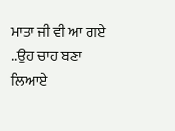ਮਾਤਾ ਜੀ ਵੀ ਆ ਗਏ ..ਉਹ ਚਾਹ ਬਣਾ ਲਿਆਏ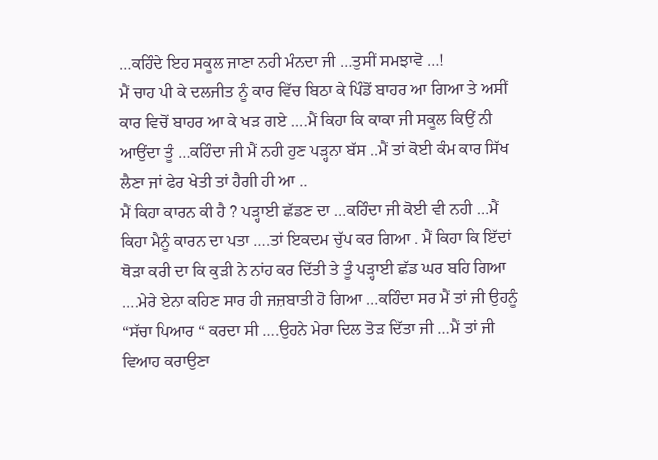…ਕਹਿੰਦੇ ਇਹ ਸਕੂਲ ਜਾਣਾ ਨਹੀ ਮੰਨਦਾ ਜੀ …ਤੁਸੀਂ ਸਮਝਾਵੋ …!
ਮੈਂ ਚਾਹ ਪੀ ਕੇ ਦਲਜੀਤ ਨੂੰ ਕਾਰ ਵਿੱਚ ਬਿਠਾ ਕੇ ਪਿੰਡੋਂ ਬਾਹਰ ਆ ਗਿਆ ਤੇ ਅਸੀਂ ਕਾਰ ਵਿਚੋਂ ਬਾਹਰ ਆ ਕੇ ਖੜ ਗਏ ….ਮੈਂ ਕਿਹਾ ਕਿ ਕਾਕਾ ਜੀ ਸਕੂਲ ਕਿਉਂ ਨੀ ਆਉਂਦਾ ਤੂੰ …ਕਹਿੰਦਾ ਜੀ ਮੈਂ ਨਹੀ ਹੁਣ ਪੜ੍ਹਨਾ ਬੱਸ ..ਮੈਂ ਤਾਂ ਕੋਈ ਕੰਮ ਕਾਰ ਸਿੱਖ ਲੈਣਾ ਜਾਂ ਫੇਰ ਖੇਤੀ ਤਾਂ ਹੈਗੀ ਹੀ ਆ ..
ਮੈਂ ਕਿਹਾ ਕਾਰਨ ਕੀ ਹੈ ? ਪੜ੍ਹਾਈ ਛੱਡਣ ਦਾ …ਕਹਿੰਦਾ ਜੀ ਕੋਈ ਵੀ ਨਹੀ …ਮੈਂ ਕਿਹਾ ਮੈਨੂੰ ਕਾਰਨ ਦਾ ਪਤਾ ….ਤਾਂ ਇਕਦਮ ਚੁੱਪ ਕਰ ਗਿਆ . ਮੈਂ ਕਿਹਾ ਕਿ ਇੱਦਾਂ ਥੋੜਾ ਕਰੀ ਦਾ ਕਿ ਕੁੜੀ ਨੇ ਨਾਂਹ ਕਰ ਦਿੱਤੀ ਤੇ ਤੂੰ ਪੜ੍ਹਾਈ ਛੱਡ ਘਰ ਬਹਿ ਗਿਆ ….ਮੇਰੇ ਏਨਾ ਕਹਿਣ ਸਾਰ ਹੀ ਜਜ਼ਬਾਤੀ ਹੋ ਗਿਆ …ਕਹਿੰਦਾ ਸਰ ਮੈਂ ਤਾਂ ਜੀ ਉਹਨੂੰ “ਸੱਚਾ ਪਿਆਰ “ ਕਰਦਾ ਸੀ ….ਉਹਨੇ ਮੇਰਾ ਦਿਲ ਤੋੜ ਦਿੱਤਾ ਜੀ …ਮੈਂ ਤਾਂ ਜੀ ਵਿਆਹ ਕਰਾਉਣਾ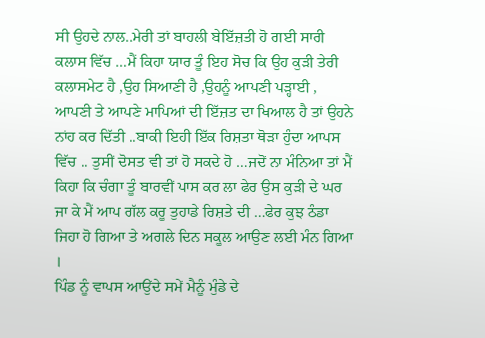ਸੀ ਉਹਦੇ ਨਾਲ..ਮੇਰੀ ਤਾਂ ਬਾਹਲੀ ਬੇਇੱਜ਼ਤੀ ਹੋ ਗਈ ਸਾਰੀ ਕਲਾਸ ਵਿੱਚ …ਮੈਂ ਕਿਹਾ ਯਾਰ ਤੂੰ ਇਹ ਸੋਚ ਕਿ ਉਹ ਕੁੜੀ ਤੇਰੀ ਕਲਾਸਮੇਟ ਹੈ ,ਉਹ ਸਿਆਣੀ ਹੈ ,ਉਹਨੂੰ ਆਪਣੀ ਪੜ੍ਹਾਈ , ਆਪਣੀ ਤੇ ਆਪਣੇ ਮਾਪਿਆਂ ਦੀ ਇੱਜ਼ਤ ਦਾ ਖਿਆਲ ਹੈ ਤਾਂ ਉਹਨੇ ਨਾਂਹ ਕਰ ਦਿੱਤੀ ..ਬਾਕੀ ਇਹੀ ਇੱਕ ਰਿਸ਼ਤਾ ਥੋੜਾ ਹੁੰਦਾ ਆਪਸ ਵਿੱਚ .. ਤੁਸੀਂ ਦੋਸਤ ਵੀ ਤਾਂ ਹੋ ਸਕਦੇ ਹੋ …ਜਦੋਂ ਨਾ ਮੰਨਿਆ ਤਾਂ ਮੈਂ ਕਿਹਾ ਕਿ ਚੰਗਾ ਤੂੰ ਬਾਰਵੀਂ ਪਾਸ ਕਰ ਲਾ ਫੇਰ ਉਸ ਕੁੜੀ ਦੇ ਘਰ ਜਾ ਕੇ ਮੈਂ ਆਪ ਗੱਲ ਕਰੂ ਤੁਹਾਡੇ ਰਿਸ਼ਤੇ ਦੀ …ਫੇਰ ਕੁਝ ਠੰਡਾ ਜਿਹਾ ਹੋ ਗਿਆ ਤੇ ਅਗਲੇ ਦਿਨ ਸਕੂਲ ਆਉਣ ਲਈ ਮੰਨ ਗਿਆ ।
ਪਿੰਡ ਨੂੰ ਵਾਪਸ ਆਉਂਦੇ ਸਮੇਂ ਮੈਨੂੰ ਮੁੰਡੇ ਦੇ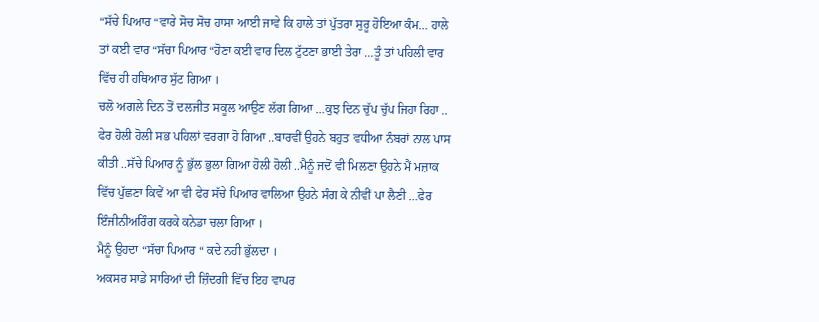“ਸੱਚੇ ਪਿਆਰ “ਵਾਰੇ ਸੋਚ ਸੋਚ ਹਾਸਾ ਆਈ ਜਾਵੇ ਕਿ ਹਾਲੇ ਤਾਂ ਪੁੱਤਰਾ ਸੁਰੂ ਹੋਇਆ ਕੰਮ… ਹਾਲੇ ਤਾਂ ਕਈ ਵਾਰ “ਸੱਚਾ ਪਿਆਰ “ਹੋਣਾ ਕਈ ਵਾਰ ਦਿਲ ਟੁੱਟਣਾ ਭਾਈ ਤੇਰਾ …ਤੂੰ ਤਾਂ ਪਹਿਲੀ ਵਾਰ ਵਿੱਚ ਹੀ ਹਥਿਆਰ ਸੁੱਟ ਗਿਆ ।
ਚਲੋ ਅਗਲੇ ਦਿਨ ਤੋਂ ਦਲਜੀਤ ਸਕੂਲ ਆਉਣ ਲੱਗ ਗਿਆ …ਕੁਝ ਦਿਨ ਚੁੱਪ ਚੁੱਪ ਜਿਹਾ ਰਿਹਾ .. ਫੇਰ ਹੋਲੀ ਹੋਲੀ ਸਭ ਪਹਿਲਾਂ ਵਰਗਾ ਹੋ ਗਿਆ ..ਬਾਰਵੀਂ ਉਹਨੇ ਬਹੁਤ ਵਧੀਆ ਨੰਬਰਾਂ ਨਾਲ ਪਾਸ ਕੀਤੀ ..ਸੱਚੇ ਪਿਆਰ ਨੂੰ ਭੁੱਲ ਭੁਲਾ ਗਿਆ ਹੋਲੀ ਹੋਲੀ ..ਮੈਨੂੰ ਜਦੋਂ ਵੀ ਮਿਲਣਾ ਉਹਨੇ ਮੈਂ ਮਜ਼ਾਕ ਵਿੱਚ ਪੁੱਛਣਾ ਕਿਵੇਂ ਆ ਵੀ ਫੇਰ ਸੱਚੇ ਪਿਆਰ ਵਾਲਿਆ ਉਹਨੇ ਸੰਗ ਕੇ ਨੀਵੀਂ ਪਾ ਲੈਣੀ …ਫੇਰ ਇੰਜੀਨੀਅਰਿੰਗ ਕਰਕੇ ਕਨੇਡਾ ਚਲਾ ਗਿਆ ।
ਮੈਨੂੰ ਉਹਦਾ “ਸੱਚਾ ਪਿਆਰ “ ਕਦੇ ਨਹੀ ਭੁੱਲਦਾ ।
ਅਕਸਰ ਸਾਡੇ ਸਾਰਿਆਂ ਦੀ ਜ਼ਿੰਦਗੀ ਵਿੱਚ ਇਹ ਵਾਪਰ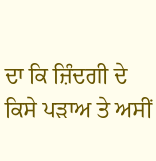ਦਾ ਕਿ ਜ਼ਿੰਦਗੀ ਦੇ ਕਿਸੇ ਪੜਾਅ ਤੇ ਅਸੀਂ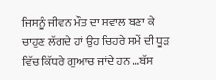ਜਿਸਨੂੰ ਜੀਵਨ ਮੌਤ ਦਾ ਸਵਾਲ ਬਣਾ ਕੇ ਚਾਹੁਣ ਲੱਗਦੇ ਹਾਂ ਉਹ ਚਿਹਰੇ ਸਮੇਂ ਦੀ ਧੂੜ ਵਿੱਚ ਕਿੱਧਰੇ ਗੁਆਚ ਜਾਂਦੇ ਹਨ …ਬੱਸ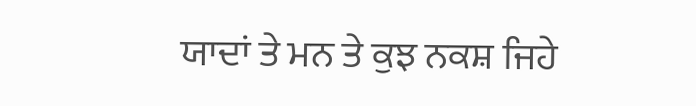ਯਾਦਾਂ ਤੇ ਮਨ ਤੇ ਕੁਝ ਨਕਸ਼ ਜਿਹੇ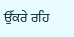ਉੱਕਰੇ ਰਹਿ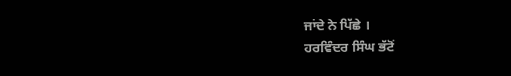ਜਾਂਦੇ ਨੇ ਪਿੱਛੇ ।
ਹਰਵਿੰਦਰ ਸਿੰਘ ਭੱਟੋਂ